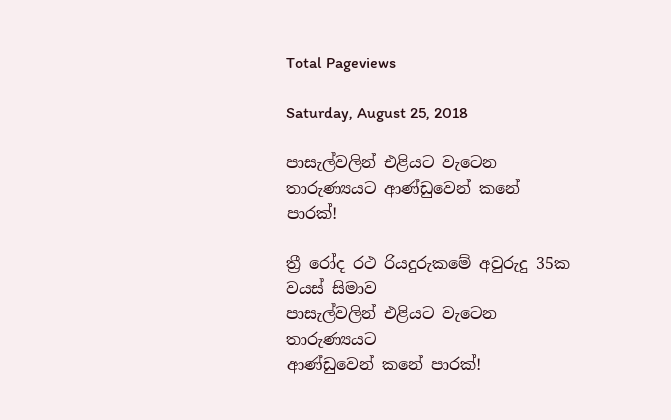Total Pageviews

Saturday, August 25, 2018

පාසැල්වලින් එළියට වැටෙන තාරුණ්‍යයට ආණ්ඩුවෙන් කනේ පාරක්!

ත්‍රී රෝද රථ රියදුරුකමේ අවුරුදු 35ක වයස් සිමාව
පාසැල්වලින් එළියට වැටෙන තාරුණ්‍යයට
ආණ්ඩුවෙන් කනේ පාරක්!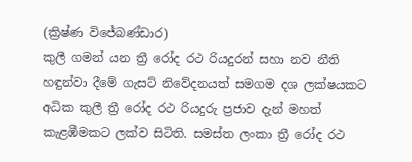(ක්‍රිෂ්ණ විජේබණ්ඩාර)
කුලී ගමන් යන ත්‍රී රෝද රථ රියදුරන් සහා නව නීති හඳුන්වා දීමේ ගැසට් නිවේදනයත් සමගම දශ ලක්ෂයකට අධික කුලී ත්‍රී රෝද රථ රියදුරු ප්‍රජාව දැන් මහත් කැළඹීමකට ලක්ව සිටිති. සමස්ත ලංකා ත්‍රී රෝද රථ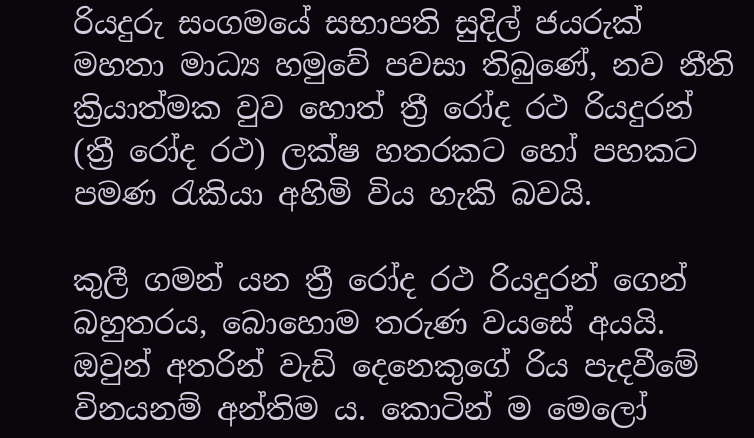රියදුරු සංගමයේ සභාපති සුදිල් ජයරුක් මහතා මාධ්‍ය හමුවේ පවසා තිබුණේ, නව නීති ක්‍රියාත්මක වුව හොත් ත්‍රී රෝද රථ රියදුරන් (ත්‍රී රෝද රථ) ලක්ෂ හතරකට හෝ පහකට පමණ රැකියා අහිමි විය හැකි බවයි.

කුලී ගමන් යන ත්‍රී රෝද රථ රියදුරන් ගෙන් බහුතරය, බොහොම තරුණ වයසේ අයයි. ඔවුන් අතරින් වැඩි දෙනෙකුගේ රිය පැදවීමේ විනයනම් අන්තිම ය. කොටින් ම මෙලෝ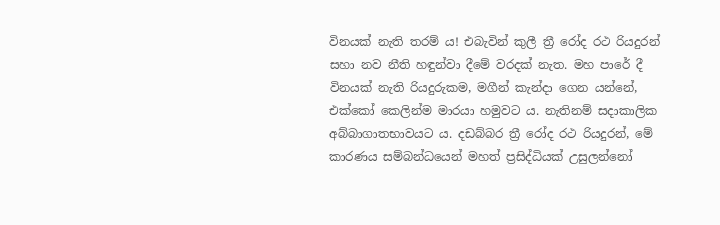විනයක් නැති තරම් ය! එබැවින් කුලී ත්‍රී රෝද රථ රියදුරන් සහා නව නීති හඳුන්වා දීමේ වරදක් නැත. මහ පාරේ දී විනයක් නැති රියදුරුකම, මගීන් කැන්දා ගෙන යන්නේ, එක්කෝ කෙලින්ම මාරයා හමුවට ය. නැතිනම් සදාකාලික අබ්බාගාතභාවයට ය. දඩබ්බර ත්‍රී රෝද රථ රියදුරන්, මේ කාරණය සම්බන්ධයෙන් මහත් ප්‍රසිද්ධියක් උසුලන්නෝ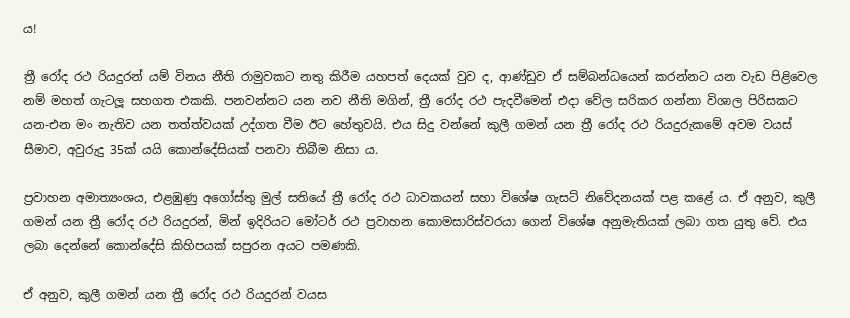ය!

ත්‍රී රෝද රථ රියදුරන් යම් විනය නීති රාමුවකට නතු කිරීම යහපත් දෙයක් වුව ද, ආණ්ඩුව ඒ සම්බන්ධයෙන් කරන්නට යන වැඩ පිළිවෙල නම් මහත් ගැටලූ සහගත එකකි. පනවන්නට යන නව නීති මගින්, ත්‍රී රෝද රථ පැදවීමෙන් එදා වේල සරිකර ගන්නා විශාල පිරිසකට යන-එන මං නැතිව යන තත්ත්වයක් උද්ගත වීම ඊට හේතුවයි. එය සිදු වන්නේ කුලී ගමන් යන ත්‍රී රෝද රථ රියදුරුකමේ අවම වයස් සීමාව, අවුරුදු 35ක් යයි කොන්දේසියක් පනවා තිබීම නිසා ය.

ප්‍රවාහන අමාත්‍යංශය, එළඹුණු අගෝස්තු මුල් සතියේ ත්‍රී රෝද රථ ධාවකයන් සහා විශේෂ ගැසට් නිවේදනයක් පළ කළේ ය. ඒ අනුව, කුලී ගමන් යන ත්‍රී රෝද රථ රියදුරන්, මින් ඉදිරියට මෝටර් රථ ප්‍රවාහන කොමසාරිස්වරයා ගෙන් විශේෂ අනුමැතියක් ලබා ගත යුතු වේ. එය  ලබා දෙන්නේ කොන්දේසි කිහිපයක් සපුරන අයට පමණකි.

ඒ අනුව, කුලී ගමන් යන ත්‍රී රෝද රථ රියදුරන් වයස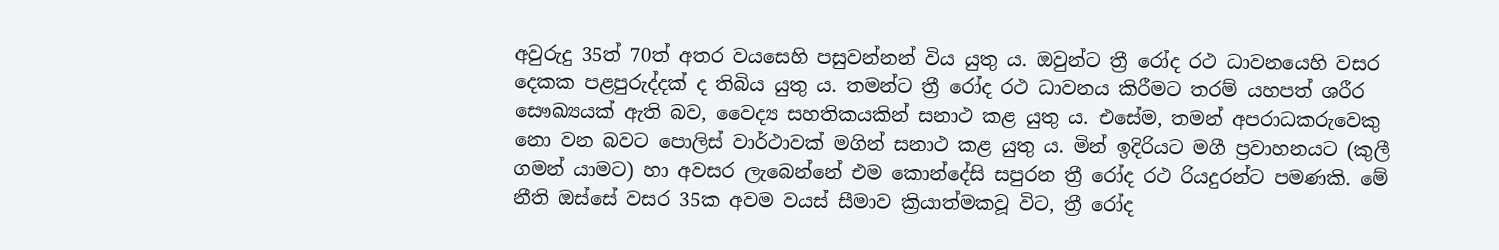අවුරුදු 35ත් 70ත් අතර වයසෙහි පසුවන්නන් විය යුතු ය. ඔවුන්ට ත්‍රී රෝද රථ ධාවනයෙහි වසර දෙකක පළපුරුද්දක් ද තිබිය යුතු ය. තමන්ට ත්‍රී රෝද රථ ධාවනය කිරීමට තරම් යහපත් ශරීර සෞඛ්‍යයක් ඇති බව, වෛද්‍ය සහතිකයකින් සනාථ කළ යුතු ය. එසේම, තමන් අපරාධකරුවෙකු නො වන බවට පොලිස් වාර්ථාවක් මගින් සනාථ කළ යුතු ය. මින් ඉදිරියට මගී ප්‍රවාහනයට (කුලී ගමන් යාමට) හා අවසර ලැබෙන්නේ එම කොන්දේසි සපුරන ත්‍රී රෝද රථ රියදුරන්ට පමණකි. මේ නීති ඔස්සේ වසර 35ක අවම වයස් සීමාව ක්‍රියාත්මකවූ විට, ත්‍රී රෝද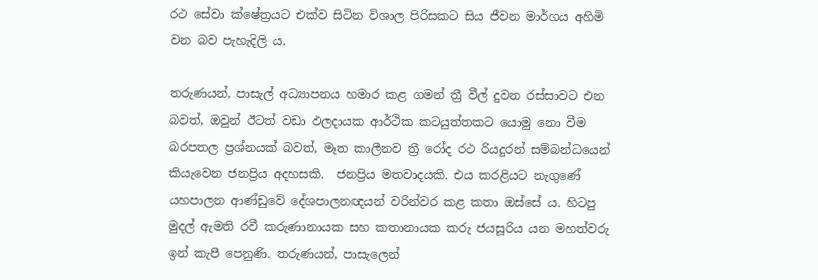රථ සේවා ක්ෂේත්‍රයට එක්ව සිටින විශාල පිරිසකට සිය ජීවන මාර්ගය අහිමි වන බව පැහැදිලි ය.

තරුණයන්, පාසැල් අධ්‍යාපනය හමාර කළ ගමන් ත්‍රී වීල් දුවන රස්සාවට එන බවත්, ඔවුන් ඊටත් වඩා ඵලදායක ආර්ථික කටයුත්තකට යොමු නො වීම බරපතල ප්‍රශ්නයක් බවත්, මෑත කාලීනව ත්‍රී රෝද රථ රියදුරන් සම්බන්ධයෙන් කියැවෙන ජනප්‍රිය අදහසකි.  ජනප්‍රිය මතවාදයකි. එය කරළියට නැගුණේ යහපාලන ආණ්ඩුවේ දේශපාලනඥයන් වරින්වර කළ කතා ඔස්සේ ය. හිටපු මුදල් ඇමති රවී කරුණානායක සහ කතානායක කරු ජයසූරිය යන මහත්වරු ඉන් කැපී පෙනුණි. තරුණයන්, පාසැලෙන්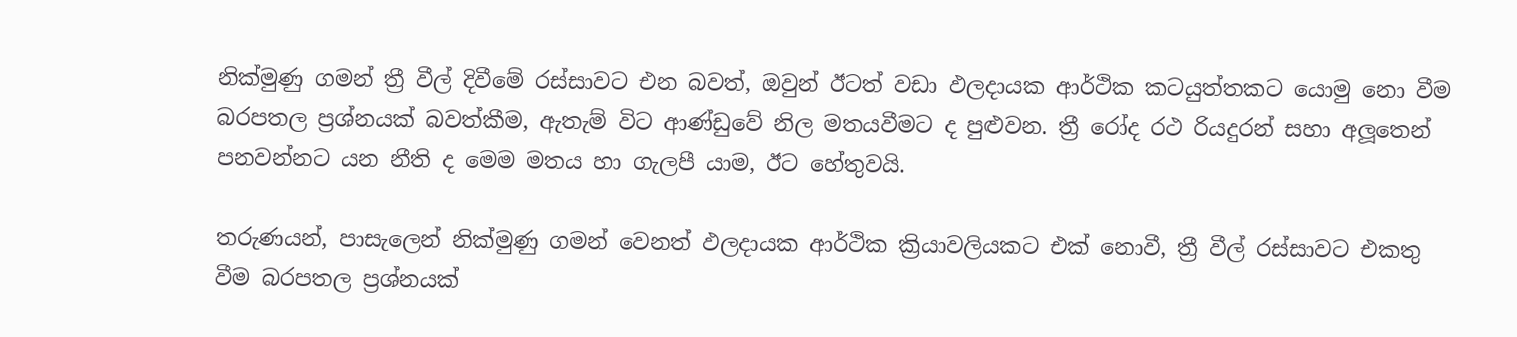නික්මුණු ගමන් ත්‍රී වීල් දිවීමේ රස්සාවට එන බවත්, ඔවුන් ඊටත් වඩා ඵලදායක ආර්ථික කටයුත්තකට යොමු නො වීම බරපතල ප්‍රශ්නයක් බවත්කීම, ඇතැම් විට ආණ්ඩුවේ නිල මතයවීමට ද පුළුවන. ත්‍රී රෝද රථ රියදුරන් සහා අලූතෙන් පනවන්නට යන නීති ද මෙම මතය හා ගැලපී යාම, ඊට හේතුවයි.

තරුණයන්, පාසැලෙන් නික්මුණු ගමන් වෙනත් ඵලදායක ආර්ථික ක්‍රියාවලියකට එක් නොවී, ත්‍රී වීල් රස්සාවට එකතු වීම බරපතල ප්‍රශ්නයක්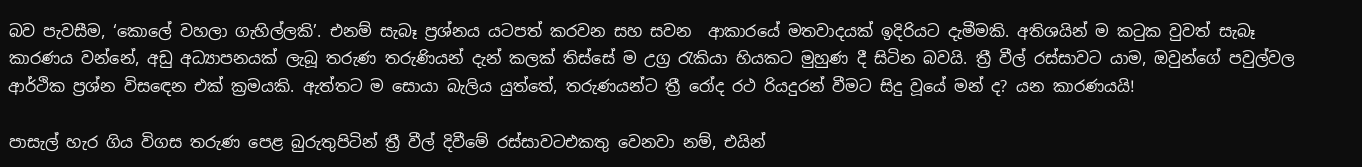බව පැවසීම, ‘කොලේ වහලා ගැහිල්ලකි’. එනම් සැබෑ ප්‍රශ්නය යටපත් කරවන සහ සවන  ආකාරයේ මතවාදයක් ඉදිරියට දැමීමකි. අතිශයින් ම කටුක වුවත් සැබෑ කාරණය වන්නේ, අඩු අධ්‍යාපනයක් ලැබූ තරුණ තරුණියන් දැන් කලක් තිස්සේ ම උග්‍ර රැකියා හියකට මුහුණ දී සිටින බවයි. ත්‍රී වීල් රස්සාවට යාම, ඔවුන්ගේ පවුල්වල ආර්ථික ප්‍රශ්න විසඳෙන එක් ක්‍රමයකි. ඇත්තට ම සොයා බැලිය යුත්තේ, තරුණයන්ට ත්‍රී රෝද රථ රියදුරන් වීමට සිදු වූයේ මන් ද? යන කාරණයයි!

පාසැල් හැර ගිය විගස තරුණ පෙළ බුරුතුපිටින් ත්‍රී වීල් දිවීමේ රස්සාවටඑකතු වෙනවා නම්, එයින්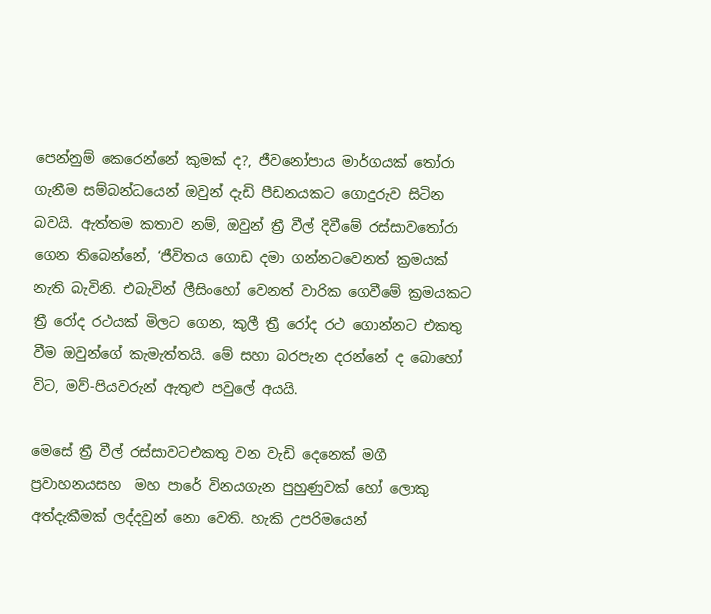පෙන්නුම් කෙරෙන්නේ කුමක් ද?, ජීවනෝපාය මාර්ගයක් තෝරා ගැනීම සම්බන්ධයෙන් ඔවුන් දැඩි පීඩනයකට ගොදුරුව සිටින බවයි. ඇත්තම කතාව නම්, ඔවුන් ත්‍රී වීල් දිවීමේ රස්සාවතෝරා ගෙන තිබෙන්නේ, ‘ජීවිතය ගොඩ දමා ගන්නටවෙනත් ක්‍රමයක් නැති බැවිනි. එබැවින් ලීසිංහෝ වෙනත් වාරික ගෙවීමේ ක්‍රමයකට ත්‍රී රෝද රථයක් මිලට ගෙන, කුලී ත්‍රී රෝද රථ ගොන්නට එකතු වීම ඔවුන්ගේ කැමැත්තයි. මේ සහා බරපැන දරන්නේ ද බොහෝ විට, මව්-පියවරුන් ඇතුළු පවුලේ අයයි.

මෙසේ ත්‍රී වීල් රස්සාවටඑකතු වන වැඩි දෙනෙක් මගී ප්‍රවාහනයසහ  මහ පාරේ විනයගැන පුහුණුවක් හෝ ලොකු අත්දැකීමක් ලද්දවුන් නො වෙති. හැකි උපරිමයෙන්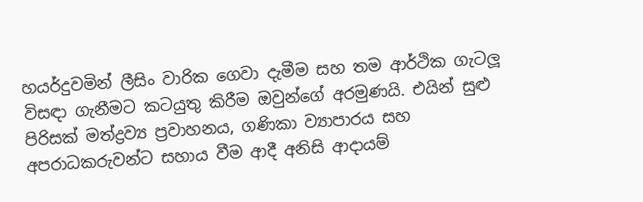හයර්දුවමින් ලීසිං වාරික ගෙවා දැමීම සහ තම ආර්ථික ගැටලූ විසඳා ගැනීමට කටයුතු කිරීම ඔවුන්ගේ අරමුණයි. එයින් සුළු පිරිසක් මත්ද්‍රව්‍ය ප්‍රවාහනය, ගණිකා ව්‍යාපාරය සහ අපරාධකරුවන්ට සහාය වීම ආදී අනිසි ආදායම්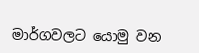මාර්ගවලට යොමු වන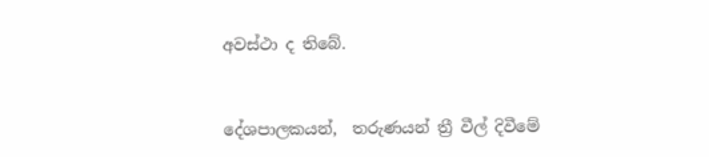අවස්ථා ද තිබේ.


දේශපාලකයන්,  තරුණයන් ත්‍රී වීල් දිවීමේ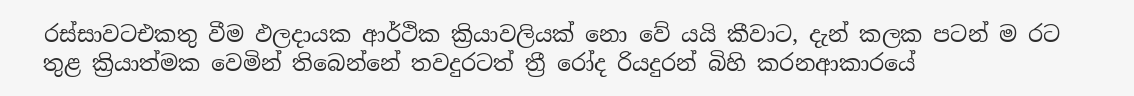රස්සාවටඑකතු වීම ඵලදායක ආර්ථික ක්‍රියාවලියක් නො වේ යයි කීවාට, දැන් කලක පටන් ම රට තුළ ක්‍රියාත්මක වෙමින් තිබෙන්නේ තවදුරටත් ත්‍රී රෝද රියදුරන් බිහි කරනආකාරයේ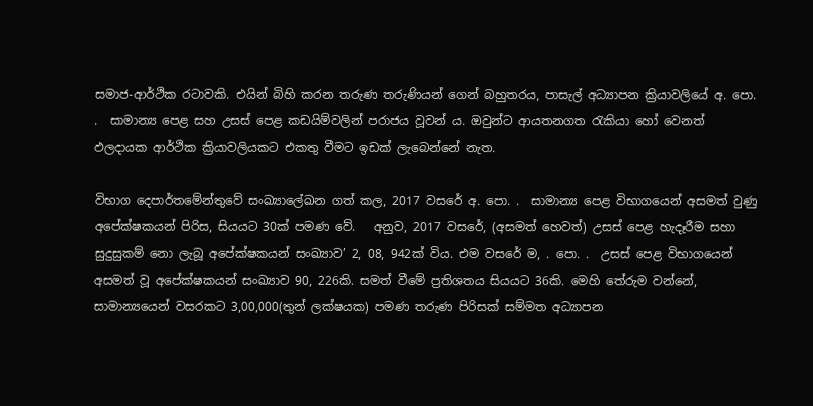සමාජ-ආර්ථික රටාවකි. එයින් බිහි කරන තරුණ තරුණියන් ගෙන් බහුතරය, පාසැල් අධ්‍යාපන ක්‍රියාවලියේ අ. පො. .  සාමාන්‍ය පෙළ සහ උසස් පෙළ කඩයිම්වලින් පරාජය වූවන් ය. ඔවුන්ට ආයතනගත රැකියා හෝ වෙනත් ඵලදායක ආර්ථික ක්‍රියාවලියකට එකතු වීමට ඉඩක් ලැබෙන්නේ නැත.

විභාග දෙපාර්තමේන්තුවේ සංඛ්‍යාලේඛන ගත් කල, 2017 වසරේ අ. පො. .  සාමාන්‍ය පෙළ විභාගයෙන් අසමත් වුණු අපේක්ෂකයන් පිරිස, සියයට 30ක් පමණ වේ.   අනුව, 2017 වසරේ, (අසමත් හෙවත්) උසස් පෙළ හැදෑරීම සහා සුදුසුකම් නො ලැබූ අපේක්ෂකයන් සංඛ්‍යාව’ 2, 08, 942ක් විය. එම වසරේ ම, . පො. .  උසස් පෙළ විභාගයෙන් අසමත් වූ අපේක්ෂකයන් සංඛ්‍යාව 90, 226කි. සමත් වීමේ ප්‍රතිශතය සියයට 36කි. මෙහි තේරුම වන්නේ, සාමාන්‍යයෙන් වසරකට 3,00,000(තුන් ලක්ෂයක) පමණ තරුණ පිරිසක් සම්මත අධ්‍යාපන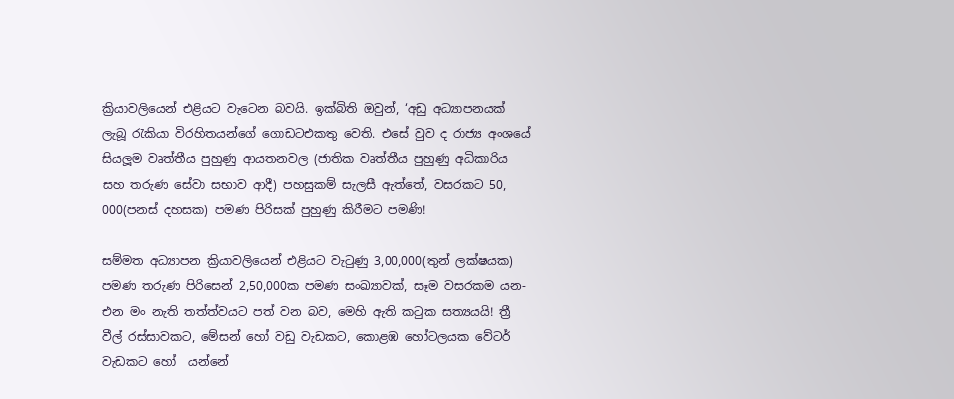ක්‍රියාවලියෙන් එළියට වැටෙන බවයි. ඉක්බිති ඔවුන්, ‘අඩු අධ්‍යාපනයක් ලැබූ රැකියා විරහිතයන්ගේ ගොඩටඑකතු වෙති. එසේ වුව ද රාජ්‍ය අංශයේ සියලූම වෘත්තීය පුහුණු ආයතනවල (ජාතික වෘත්තීය පුහුණු අධිකාරිය සහ තරුණ සේවා සභාව ආදී) පහසුකම් සැලසී ඇත්තේ, වසරකට 50, 000(පනස් දහසක) පමණ පිරිසක් පුහුණු කිරීමට පමණි!

සම්මත අධ්‍යාපන ක්‍රියාවලියෙන් එළියට වැටුණු 3,00,000(තුන් ලක්ෂයක) පමණ තරුණ පිරිසෙන් 2,50,000ක පමණ සංඛ්‍යාවක්, සෑම වසරකම යන-එන මං නැති තත්ත්වයට පත් වන බව, මෙහි ඇති කටුක සත්‍යයයි! ත්‍රී වීල් රස්සාවකට, මේසන් හෝ වඩු වැඩකට, කොළඹ හෝටලයක වේටර් වැඩකට හෝ  යන්නේ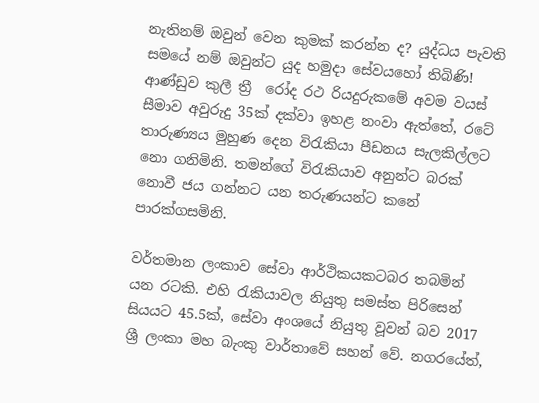නැතිනම් ඔවුන් වෙන කුමක් කරන්න ද? යුද්ධය පැවති සමයේ නම් ඔවුන්ට යුද හමුදා සේවයහෝ තිබිණි! ආණ්ඩුව කුලී ත්‍රී  රෝද රථ රියදුරුකමේ අවම වයස් සීමාව අවුරුදු 35ක් දක්වා ඉහළ නංවා ඇත්තේ, රටේ තාරුණ්‍යය මුහුණ දෙන විරැකියා පීඩනය සැලකිල්ලට නො ගනිමිනි. තමන්ගේ විරැකියාව අනුන්ට බරක් නොවී ජය ගන්නට යන තරුණයන්ට කනේ පාරක්ගසමිනි.

වර්තමාන ලංකාව සේවා ආර්ථිකයකටබර තබමින් යන රටකි. එහි රැකියාවල නියුතු සමස්ත පිරිසෙන් සියයට 45.5ක්, සේවා අංශයේ නියුතු වූවන් බව 2017 ශ්‍රී ලංකා මහ බැංකු වාර්තාවේ සහන් වේ. නගරයේත්,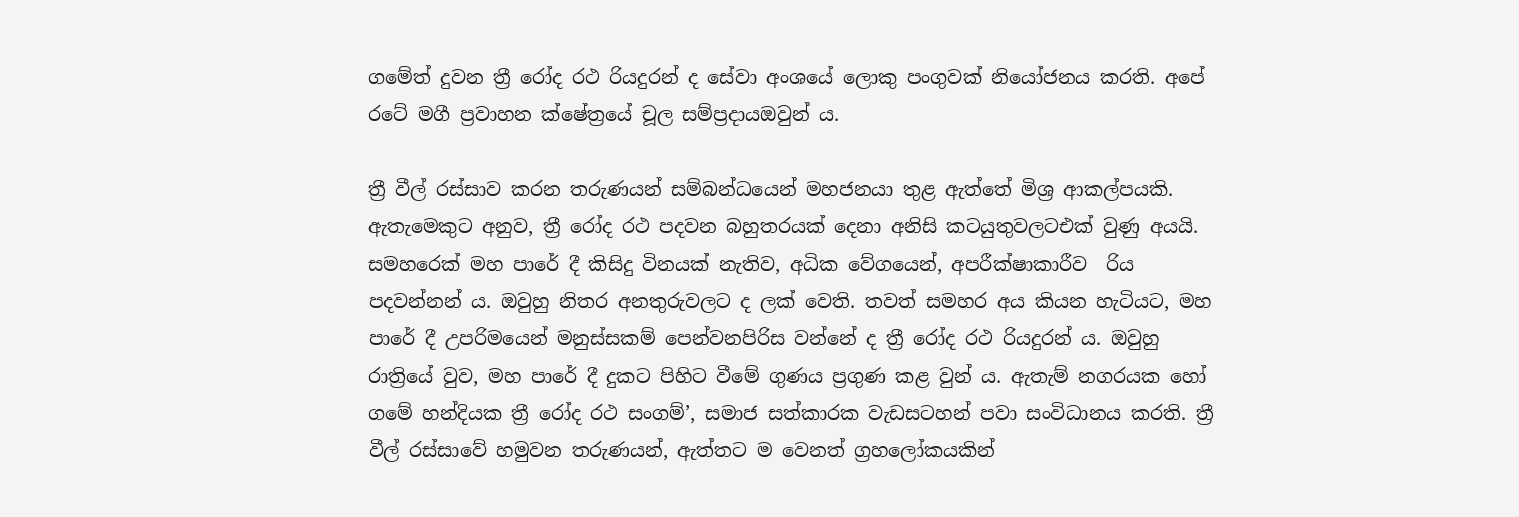ගමේත් දුවන ත්‍රී රෝද රථ රියදුරන් ද සේවා අංශයේ ලොකු පංගුවක් නියෝජනය කරති. අපේ රටේ මගී ප්‍රවාහන ක්ෂේත්‍රයේ චූල සම්ප්‍රදායඔවුන් ය.

ත්‍රී වීල් රස්සාව කරන තරුණයන් සම්බන්ධයෙන් මහජනයා තුළ ඇත්තේ මිශ්‍ර ආකල්පයකි. ඇතැමෙකුට අනුව, ත්‍රී රෝද රථ පදවන බහුතරයක් දෙනා අනිසි කටයුතුවලටඑක් වුණු අයයි. සමහරෙක් මහ පාරේ දී කිසිදු විනයක් නැතිව, අධික වේගයෙන්, අපරීක්ෂාකාරීව  රිය පදවන්නන් ය. ඔවුහු නිතර අනතුරුවලට ද ලක් වෙති. තවත් සමහර අය කියන හැටියට, මහ පාරේ දී උපරිමයෙන් මනුස්සකම් පෙන්වනපිරිස වන්නේ ද ත්‍රී රෝද රථ රියදුරන් ය. ඔවුහු රාත්‍රියේ වුව, මහ පාරේ දී දුකට පිහිට වීමේ ගුණය ප්‍රගුණ කළ වුන් ය. ඇතැම් නගරයක හෝ ගමේ හන්දියක ත්‍රී රෝද රථ සංගම්’, සමාජ සත්කාරක වැඩසටහන් පවා සංවිධානය කරති. ත්‍රී වීල් රස්සාවේ හමුවන තරුණයන්, ඇත්තට ම වෙනත් ග්‍රහලෝකයකින්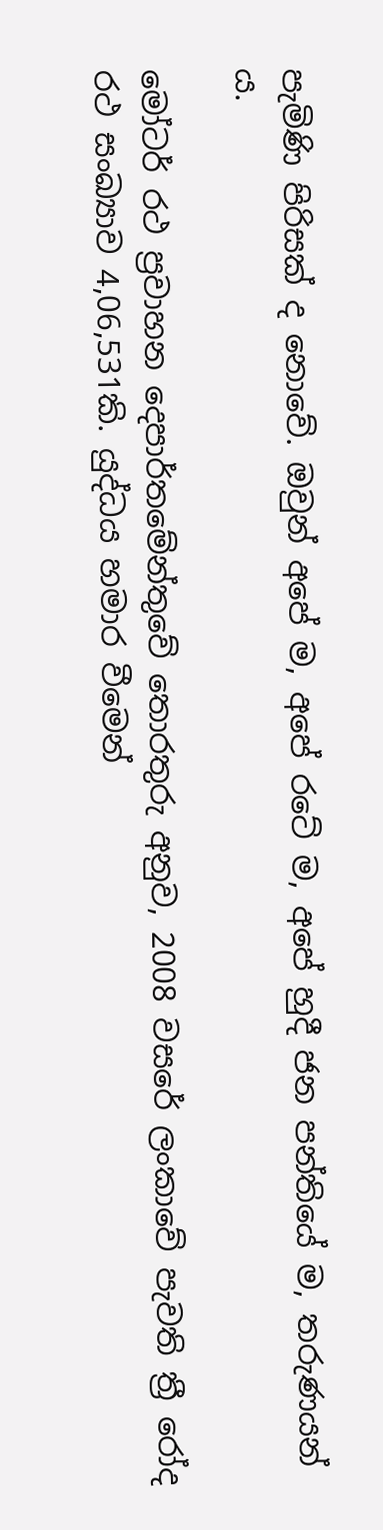පැමිණි පිරිසක් ද නොවේ. ඔවුන් අපේ ම, අපේ රටේ ම, අපේ හුදී ජන පන්තියේ ම, තරුණයන් ය.

මෝටර් රථ ප්‍රවාහන දෙපාර්තමේන්තුවේ තොරතුරු අනුව, 2008 වසරේ ලංකාවේ පැවති ත්‍රී රෝද රථ සංඛ්‍යාව 4,06,531කි. යුද්ධය හමාර වීමෙන්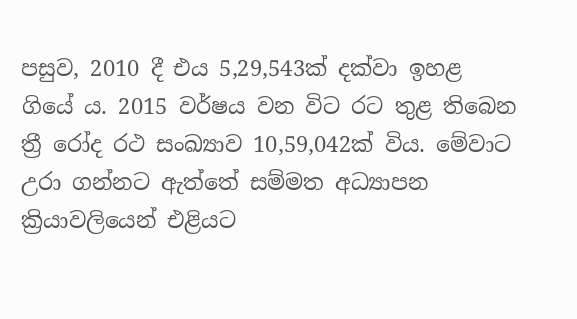පසුව, 2010 දී එය 5,29,543ක් දක්වා ඉහළ ගියේ ය. 2015 වර්ෂය වන විට රට තුළ තිබෙන ත්‍රී රෝද රථ සංඛ්‍යාව 10,59,042ක් විය. මේවාට උරා ගන්නට ඇත්තේ සම්මත අධ්‍යාපන ක්‍රියාවලියෙන් එළියට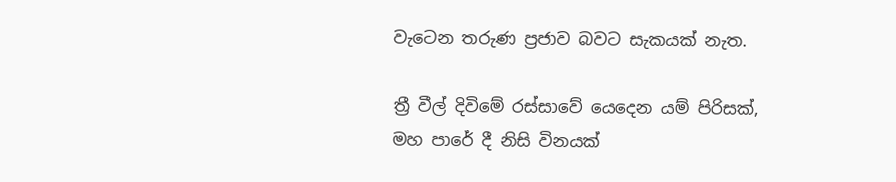වැටෙන තරුණ ප්‍රජාව බවට සැකයක් නැත.

ත්‍රී වීල් දිවිමේ රස්සාවේ යෙදෙන යම් පිරිසක්, මහ පාරේ දී නිසි විනයක්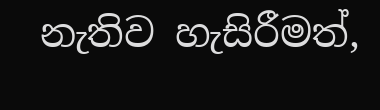නැතිව හැසිරීමත්,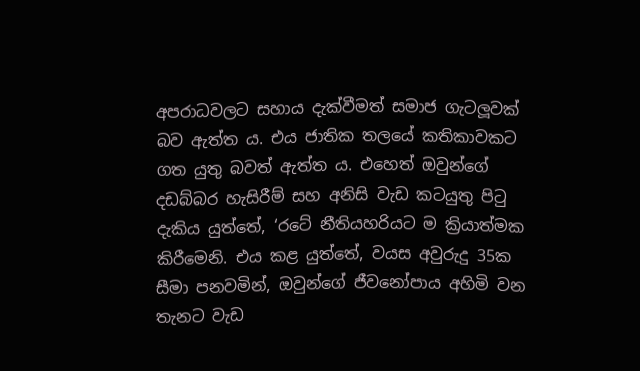අපරාධවලට සහාය දැක්වීමත් සමාජ ගැටලූවක් බව ඇත්ත ය. එය ජාතික තලයේ කතිකාවකට ගත යුතු බවත් ඇත්ත ය. එහෙත් ඔවුන්ගේ දඩබ්බර හැසිරීම් සහ අනිසි වැඩ කටයුතු පිටු දැකිය යුත්තේ, ‘රටේ නීතියහරියට ම ක්‍රියාත්මක කිරීමෙනි. එය කළ යුත්තේ, වයස අවුරුදු 35ක සීමා පනවමින්, ඔවුන්ගේ ජීවනෝපාය අහිමි වන තැනට වැඩ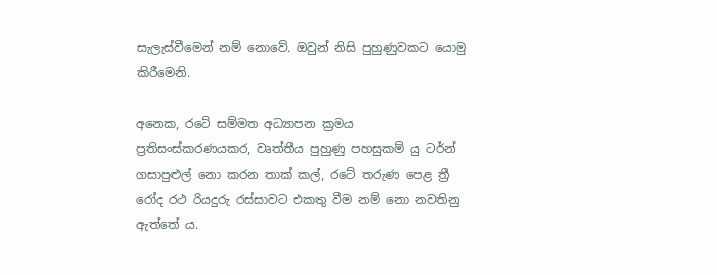සැලැස්වීමෙන් නම් නොවේ. ඔවුන් නිසි පුහුණුවකට යොමු කිරීමෙනි.

අනෙක, රටේ සම්මත අධ්‍යාපන ක්‍රමය ප්‍රතිසංස්කරණයකර, වෘත්තීය පුහුණු පහසුකම් යු ටර්න් ගසාපුළුල් නො කරන තාක් කල්, රටේ තරුණ පෙළ ත්‍රී රෝද රථ රියදුරු රස්සාවට එකතු වීම නම් නො නවතිනු ඇත්තේ ය.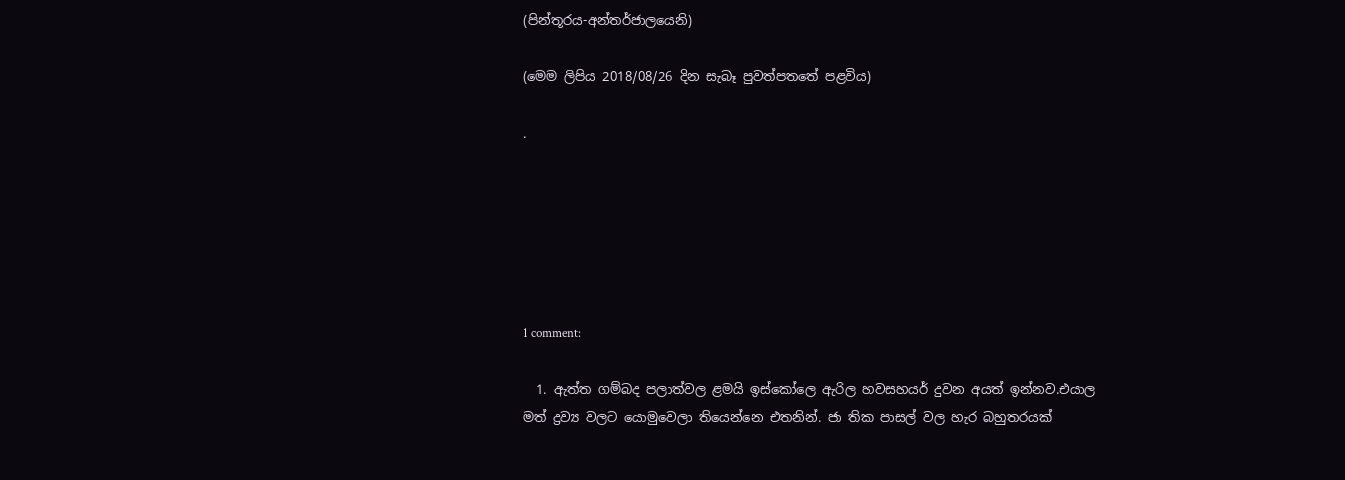(පින්තූරය-අන්තර්ජාලයෙනි)

(මෙම ලිපිය 2018/08/26 දින සැබෑ පුවත්පතතේ පළවිය)

.






1 comment:

  1. ඇත්ත ගම්බද පලාත්වල ළමයි ඉස්කෝලෙ ඇරිල හවසහයර් දුවන අයත් ඉන්නව.එයාල මත් ද්‍රව්‍ය වලට යොමුවෙලා තියෙන්නෙ එතනින්. ජා තික පාසල් වල හැර බහුතරයක්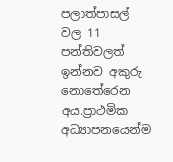පලාත්පාසල් වල 11 පන්තිවලත් ඉන්නව අකුරු නොතේරෙන අය.ප්‍රාථමික අධ්‍යාපනයෙන්ම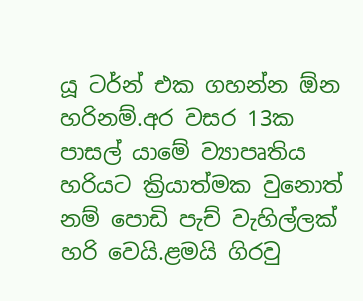යූ ටර්න් එක ගහන්න ඕන හරිනම්.අර වසර 13ක පාසල් යාමේ ව්‍යාපෘතිය හරියට ක්‍රියාත්මක වුනොත් නම් පොඩි පැච් වැහිල්ලක් හරි වෙයි.ළමයි ගිරවු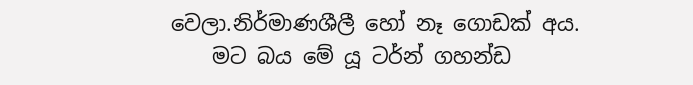වෙලා.නිර්මාණශීලී හෝ නෑ ගොඩක් අය.
    මට බය මේ යූ ටර්න් ගහන්ඩ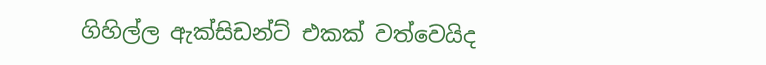ගිහිල්ල ඇක්සිඩන්ට් එකක් වත්වෙයිද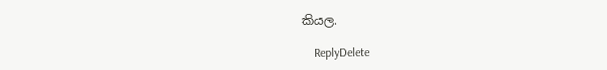කියල.

    ReplyDelete